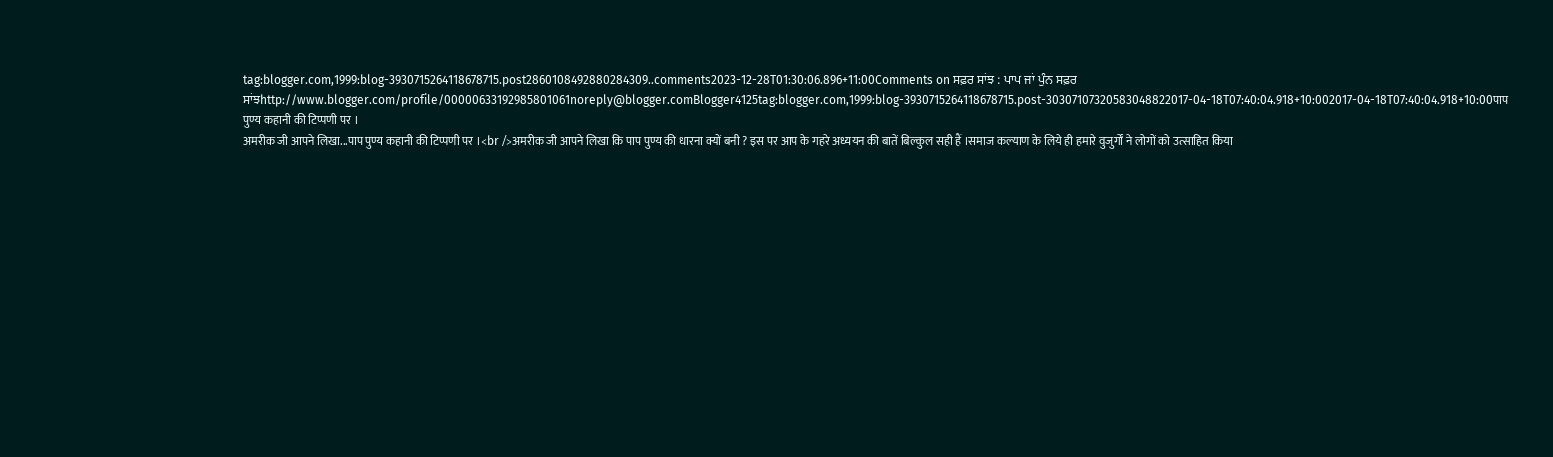tag:blogger.com,1999:blog-3930715264118678715.post2860108492880284309..comments2023-12-28T01:30:06.896+11:00Comments on ਸਫ਼ਰ ਸਾਂਝ : ਪਾਪ ਜਾਂ ਪੁੰਨ ਸਫ਼ਰ ਸਾਂਝhttp://www.blogger.com/profile/00000633192985801061noreply@blogger.comBlogger4125tag:blogger.com,1999:blog-3930715264118678715.post-30307107320583048822017-04-18T07:40:04.918+10:002017-04-18T07:40:04.918+10:00पाप पुण्य कहानी की टिप्पणी पर ।
अमरीक जी आपने लिखा...पाप पुण्य कहानी की टिप्पणी पर ।<br />अमरीक जी आपने लिखा कि पाप पुण्य की धारना क्यों बनी ? इस पर आप के गहरे अध्ययन की बातें बिल्कुल सही हैं ।समाज कल्याण के लिये ही हमारे वुजुर्गों ने लोगों को उत्साहित किया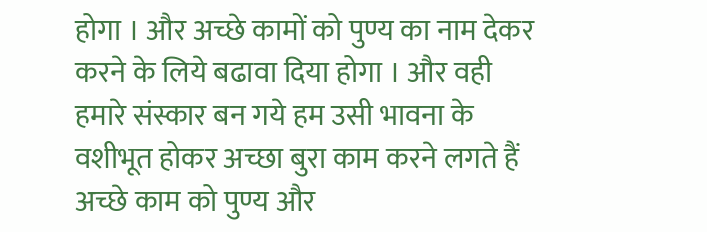होगा । और अच्छे कामों को पुण्य का नाम देकर करने के लिये बढावा दिया होगा । और वही हमारे संस्कार बन गये हम उसी भावना के वशीभूत होकर अच्छा बुरा काम करने लगते हैं अच्छे काम को पुण्य और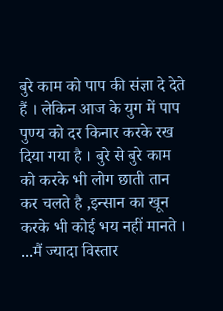बुरे काम को पाप की संज्ञा दे देते हैं । लेकिन आज के युग में पाप पुण्य को दर किनार करके रख दिया गया है । बुरे से बुरे काम को करके भी लोग छाती तान कर चलते है ,इन्सान का खून करके भी कोई भय नहीं मानते । ...मैं ज्यादा विस्तार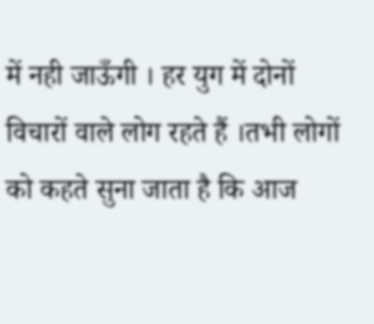में नही जाऊँगी । हर युग में दोनों विचारों वाले लोग रहते हैं ।तभी लोगों को कहते सुना जाता है कि आज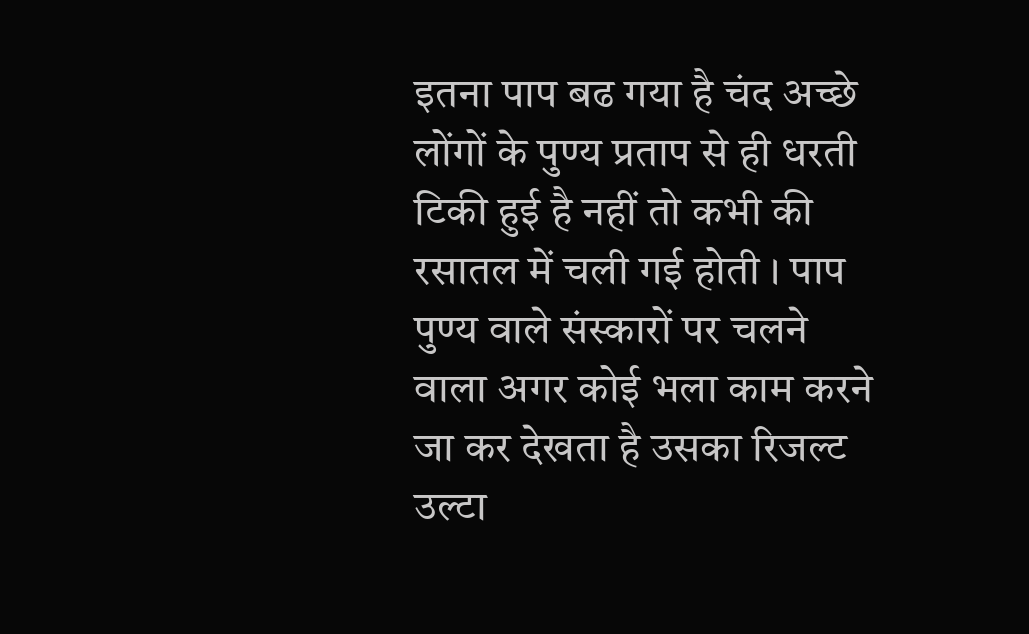इतना पाप बढ गया है चंद अच्छे लोंगों के पुण्य प्रताप से ही धरती टिकी हुई है नहीं तो कभी की रसातल में चली गई होती । पाप पुण्य वाले संस्कारों पर चलने वाला अगर कोई भला काम करने जा कर देखता है उसका रिजल्ट उल्टा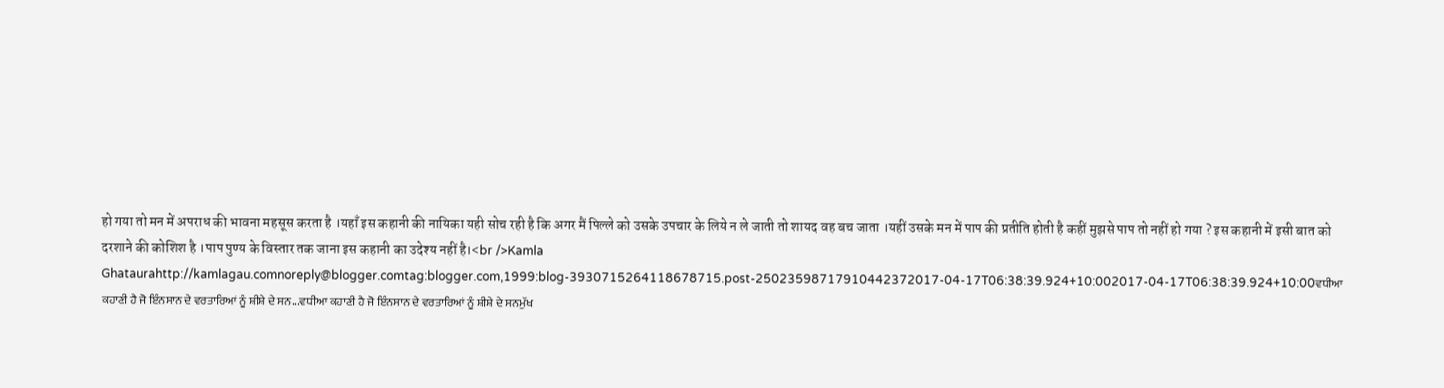हो गया तो मन में अपराध की भावना महसूस करता है ।यहाँ इस कहानी की नायिका यही सोच रही है कि अगर मैं पिल्ले को उसके उपचार के लिये न ले जाती तो शायद वह बच जाता ।यहीं उसके मन में पाप की प्रतीति होती है कहीं मुझसे पाप तो नहीं हो गया ? इस कहानी में इसी बात को दरशाने की कोशिश है ।पाप पुण्य के विस्तार तक जाना इस कहानी का उदेश्य नहीं है।<br />Kamla Ghataurahttp://kamlagau.comnoreply@blogger.comtag:blogger.com,1999:blog-3930715264118678715.post-25023598717910442372017-04-17T06:38:39.924+10:002017-04-17T06:38:39.924+10:00ਵਧੀਆ ਕਹਾਣੀ ਹੈ ਜੋ ਇੰਨਸਾਨ ਦੇ ਵਰਤਾਰਿਆਂ ਨੂੰ ਸ਼ੀਸ਼ੇ ਦੇ ਸਨ...ਵਧੀਆ ਕਹਾਣੀ ਹੈ ਜੋ ਇੰਨਸਾਨ ਦੇ ਵਰਤਾਰਿਆਂ ਨੂੰ ਸ਼ੀਸ਼ੇ ਦੇ ਸਨਮੁੱਖ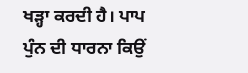ਖੜ੍ਹਾ ਕਰਦੀ ਹੈ। ਪਾਪ ਪੁੰਨ ਦੀ ਧਾਰਨਾ ਕਿਉਂ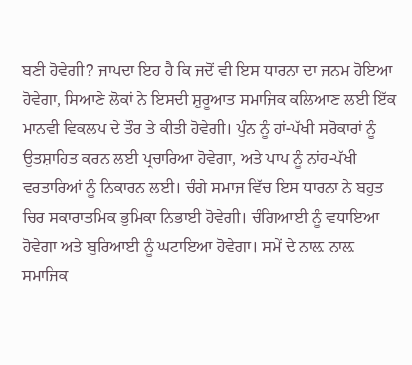ਬਣੀ ਹੋਵੇਗੀ? ਜਾਪਦਾ ਇਹ ਹੈ ਕਿ ਜਦੋਂ ਵੀ ਇਸ ਧਾਰਨਾ ਦਾ ਜਨਮ ਹੋਇਆ ਹੋਵੇਗਾ, ਸਿਆਣੇ ਲੋਕਾਂ ਨੇ ਇਸਦੀ ਸ਼ੁਰੂਆਤ ਸਮਾਜਿਕ ਕਲਿਆਣ ਲਈ ਇੱਕ ਮਾਨਵੀ ਵਿਕਲਪ ਦੇ ਤੌਰ ਤੇ ਕੀਤੀ ਹੋਵੇਗੀ। ਪੁੰਨ ਨੂੰ ਹਾਂ-ਪੱਖੀ ਸਰੋਕਾਰਾਂ ਨੂੰ ਉਤਸ਼ਾਹਿਤ ਕਰਨ ਲਈ ਪ੍ਰਚਾਰਿਆ ਹੋਵੇਗਾ, ਅਤੇ ਪਾਪ ਨੂੰ ਨਾਂਹ-ਪੱਖੀ ਵਰਤਾਰਿਆਂ ਨੂੰ ਨਿਕਾਰਨ ਲਈ। ਚੰਗੇ ਸਮਾਜ ਵਿੱਚ ਇਸ ਧਾਰਨਾ ਨੇ ਬਹੁਤ ਚਿਰ ਸਕਾਰਾਤਮਿਕ ਭੁਮਿਕਾ ਨਿਭਾਈ ਹੋਵੇਗੀ। ਚੰਗਿਆਈ ਨੂੰ ਵਧਾਇਆ ਹੋਵੇਗਾ ਅਤੇ ਬੁਰਿਆਈ ਨੂੰ ਘਟਾਇਆ ਹੋਵੇਗਾ। ਸਮੇਂ ਦੇ ਨਾਲ਼ ਨਾਲ਼ ਸਮਾਜਿਕ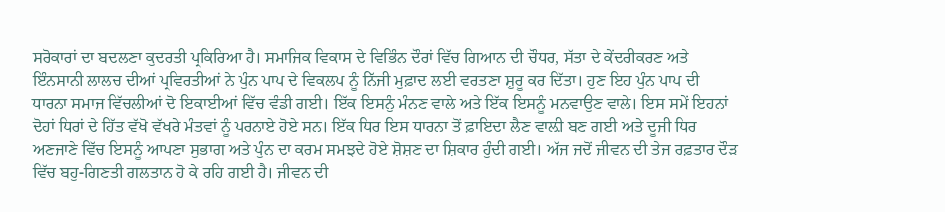ਸਰੋਕਾਰਾਂ ਦਾ ਬਦਲਣਾ ਕੁਦਰਤੀ ਪ੍ਰਕਿਰਿਆ ਹੈ। ਸਮਾਜਿਕ ਵਿਕਾਸ ਦੇ ਵਿਭਿੰਨ ਦੌਰਾਂ ਵਿੱਚ ਗਿਆਨ ਦੀ ਚੌਧਰ, ਸੱਤਾ ਦੇ ਕੇਂਦਰੀਕਰਣ ਅਤੇ ਇੰਨਸਾਨੀ ਲਾਲਚ ਦੀਆਂ ਪ੍ਰਵਿਰਤੀਆਂ ਨੇ ਪੁੰਨ ਪਾਪ ਦੇ ਵਿਕਲਪ ਨੂੰ ਨਿੱਜੀ ਮੁਫ਼ਾਦ ਲਈ ਵਰਤਣਾ ਸ਼ੁਰੂ ਕਰ ਦਿੱਤਾ। ਹੁਣ ਇਹ ਪੁੰਨ ਪਾਪ ਦੀ ਧਾਰਨਾ ਸਮਾਜ ਵਿੱਚਲੀਆਂ ਦੋ ਇਕਾਈਆਂ ਵਿੱਚ ਵੰਡੀ ਗਈ। ਇੱਕ ਇਸਨੁੰ ਮੰਨਣ ਵਾਲੇ ਅਤੇ ਇੱਕ ਇਸਨੂੰ ਮਨਵਾਉਣ ਵਾਲੇ। ਇਸ ਸਮੇਂ ਇਹਨਾਂ ਦੋਹਾਂ ਧਿਰਾਂ ਦੇ ਹਿੱਤ ਵੱਖੋ ਵੱਖਰੇ ਮੰਤਵਾਂ ਨੂੰ ਪਰਨਾਏ ਹੋਏ ਸਨ। ਇੱਕ ਧਿਰ ਇਸ ਧਾਰਨਾ ਤੋਂ ਫ਼ਾਇਦਾ ਲੈਣ ਵਾਲ਼ੀ ਬਣ ਗਈ ਅਤੇ ਦੂਜੀ ਧਿਰ ਅਣਜਾਣੇ ਵਿੱਚ ਇਸਨੂੰ ਆਪਣਾ ਸੁਭਾਗ ਅਤੇ ਪੁੰਨ ਦਾ ਕਰਮ ਸਮਝਦੇ ਹੋਏ ਸ਼ੋਸ਼ਣ ਦਾ ਸ਼ਿਕਾਰ ਹੁੰਦੀ ਗਈ। ਅੱਜ ਜਦੋਂ ਜੀਵਨ ਦੀ ਤੇਜ ਰਫ਼ਤਾਰ ਦੌੜ ਵਿੱਚ ਬਹੁ-ਗਿਣਤੀ ਗਲਤਾਨ ਹੋ ਕੇ ਰਹਿ ਗਈ ਹੈ। ਜੀਵਨ ਦੀ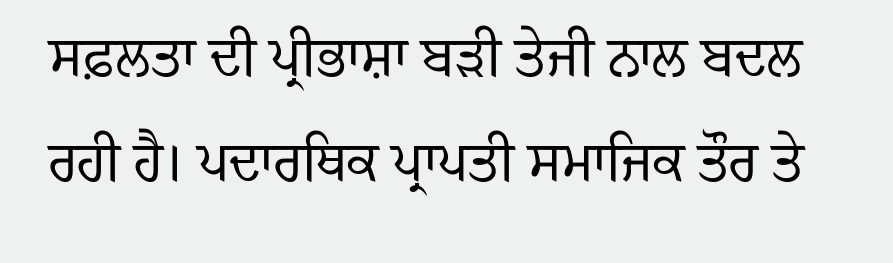ਸਫ਼ਲਤਾ ਦੀ ਪ੍ਰੀਭਾਸ਼ਾ ਬੜੀ ਤੇਜੀ ਨਾਲ ਬਦਲ ਰਹੀ ਹੈ। ਪਦਾਰਥਿਕ ਪ੍ਰਾਪਤੀ ਸਮਾਜਿਕ ਤੌਰ ਤੇ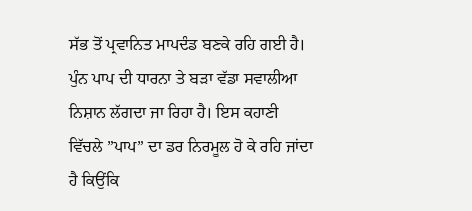ਸੱਭ ਤੋਂ ਪ੍ਰਵਾਨਿਤ ਮਾਪਦੰਡ ਬਣਕੇ ਰਹਿ ਗਈ ਹੈ। ਪੁੰਨ ਪਾਪ ਦੀ ਧਾਰਨਾ ਤੇ ਬੜਾ ਵੱਡਾ ਸਵਾਲੀਆ ਨਿਸ਼ਾਨ ਲੱਗਦਾ ਜਾ ਰਿਹਾ ਹੈ। ਇਸ ਕਹਾਣੀ ਵਿੱਚਲੇ ”ਪਾਪ” ਦਾ ਡਰ ਨਿਰਮੂਲ ਹੋ ਕੇ ਰਹਿ ਜਾਂਦਾ ਹੈ ਕਿਉਂਕਿ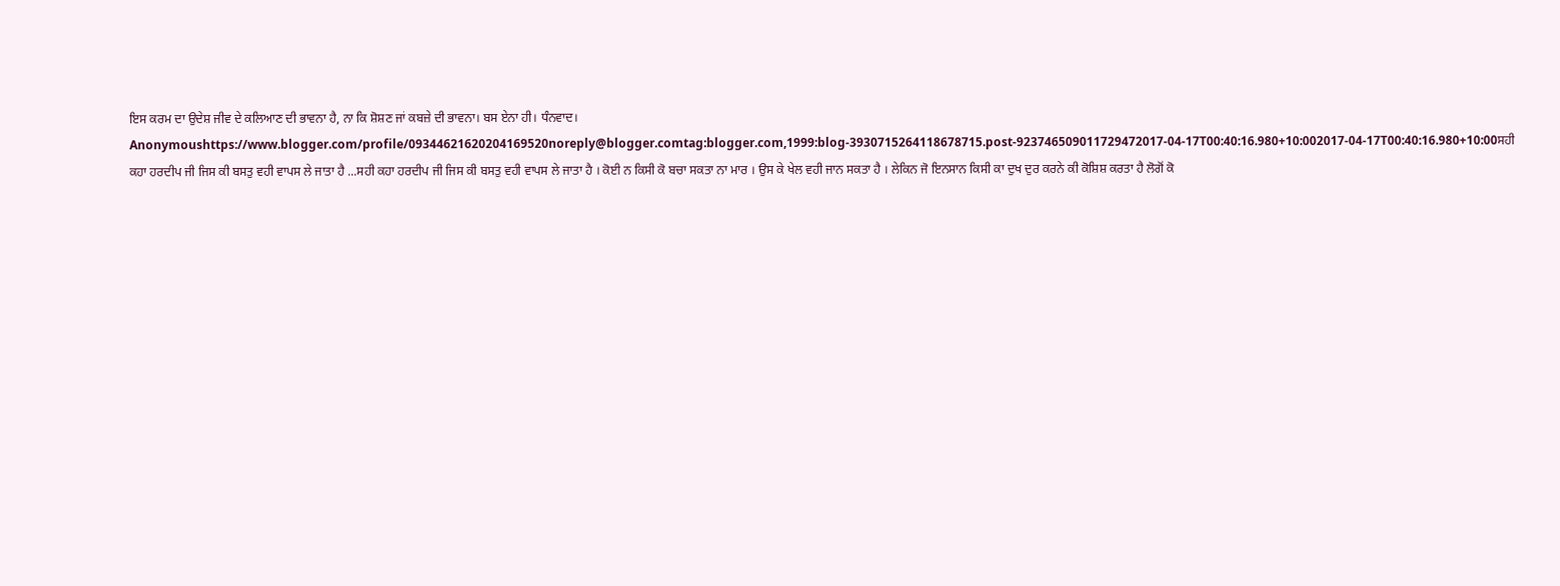ਇਸ ਕਰਮ ਦਾ ਉਦੇਸ਼ ਜੀਵ ਦੇ ਕਲਿਆਣ ਦੀ ਭਾਵਨਾ ਹੈ, ਨਾ ਕਿ ਸ਼ੋਸ਼ਣ ਜਾਂ ਕਬਜ਼ੇ ਦੀ ਭਾਵਨਾ। ਬਸ ਏਨਾ ਹੀ। ਧੰਨਵਾਦ। Anonymoushttps://www.blogger.com/profile/09344621620204169520noreply@blogger.comtag:blogger.com,1999:blog-3930715264118678715.post-923746509011729472017-04-17T00:40:16.980+10:002017-04-17T00:40:16.980+10:00ਸਹੀ ਕਹਾ ਹਰਦੀਪ ਜੀ ਜਿਸ ਕੀ ਬਸਤੁ ਵਹੀ ਵਾਪਸ ਲੇ ਜਾਤਾ ਹੈ ...ਸਹੀ ਕਹਾ ਹਰਦੀਪ ਜੀ ਜਿਸ ਕੀ ਬਸਤੁ ਵਹੀ ਵਾਪਸ ਲੇ ਜਾਤਾ ਹੈ । ਕੋਈ ਨ ਕਿਸੀ ਕੋ ਬਚਾ ਸਕਤਾ ਨਾ ਮਾਰ । ਉਸ ਕੇ ਖੇਲ ਵਹੀ ਜਾਨ ਸਕਤਾ ਹੈ । ਲੇਕਿਨ ਜੋ ਇਨਸਾਨ ਕਿਸੀ ਕਾ ਦੁਖ ਦੁਰ ਕਰਨੇ ਕੀ ਕੋਸ਼ਿਸ਼ ਕਰਤਾ ਹੈ ਲੋਗੋਂ ਕੋ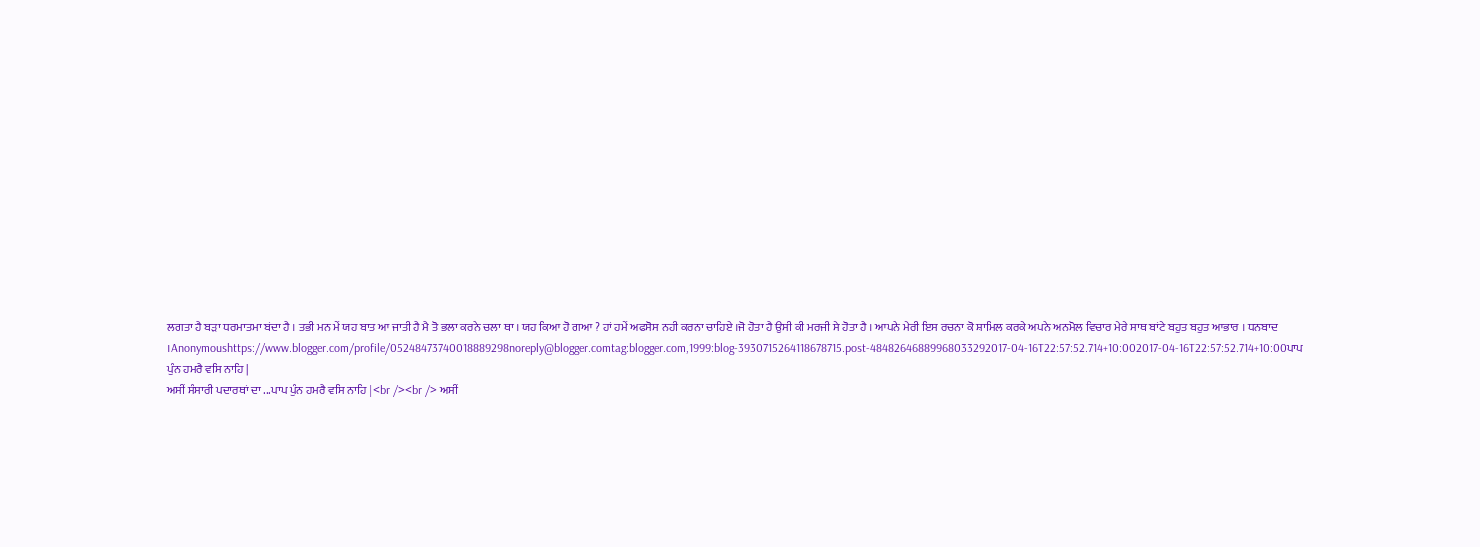ਲਗਤਾ ਹੈ ਬੜਾ ਧਰਮਾਤਮਾ ਬਂਦਾ ਹੈ । ਤਭੀ ਮਨ ਮੇਂ ਯਹ ਬਾਤ ਆ ਜਾਤੀ ਹੈ ਮੈ ਤੋ ਭਲਾ ਕਰਨੇ ਚਲਾ ਥਾ । ਯਹ ਕਿਆ ਹੋ ਗਆ ? ਹਾਂ ਹਮੇਂ ਅਫਸੋਸ ਨਹੀ ਕਰਨਾ ਚਾਹਿਏ ।ਜੋ ਹੋਤਾ ਹੈ ਉਸੀ ਕੀ ਮਰਜੀ ਸੇ ਹੋਤਾ ਹੈ । ਆਪਨੇ ਮੇਰੀ ਇਸ ਰਚਨਾ ਕੋ ਸ਼ਾਮਿਲ ਕਰਕੇ ਅਪਨੇ ਅਨਮੋਲ ਵਿਚਾਰ ਮੇਰੇ ਸਾਥ ਬਾਂਟੇ ਬਹੁਤ ਬਹੁਤ ਆਭਾਰ । ਧਨਬਾਦ ।Anonymoushttps://www.blogger.com/profile/05248473740018889298noreply@blogger.comtag:blogger.com,1999:blog-3930715264118678715.post-48482646889968033292017-04-16T22:57:52.714+10:002017-04-16T22:57:52.714+10:00ਪਾਪ ਪੁੰਨ ਹਮਰੈ ਵਸਿ ਨਾਹਿ |
ਅਸੀਂ ਸੰਸਾਰੀ ਪਦਾਰਥਾਂ ਦਾ ...ਪਾਪ ਪੁੰਨ ਹਮਰੈ ਵਸਿ ਨਾਹਿ |<br /><br /> ਅਸੀਂ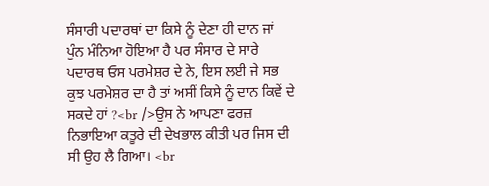ਸੰਸਾਰੀ ਪਦਾਰਥਾਂ ਦਾ ਕਿਸੇ ਨੂੰ ਦੇਣਾ ਹੀ ਦਾਨ ਜਾਂ ਪੁੰਨ ਮੰਨਿਆ ਹੋਇਆ ਹੈ ਪਰ ਸੰਸਾਰ ਦੇ ਸਾਰੇ ਪਦਾਰਥ ਓਸ ਪਰਮੇਸ਼ਰ ਦੇ ਨੇ, ਇਸ ਲਈ ਜੇ ਸਭ ਕੁਝ ਪਰਮੇਸ਼ਰ ਦਾ ਹੈ ਤਾਂ ਅਸੀਂ ਕਿਸੇ ਨੂੰ ਦਾਨ ਕਿਵੇਂ ਦੇ ਸਕਦੇ ਹਾਂ ?<br />ਉਸ ਨੇ ਆਪਣਾ ਫਰਜ਼ ਨਿਭਾਇਆ ਕਤੂਰੇ ਦੀ ਦੇਖਭਾਲ ਕੀਤੀ ਪਰ ਜਿਸ ਦੀ ਸੀ ਉਹ ਲੈ ਗਿਆ। <br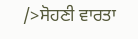/>ਸੋਹਣੀ ਵਾਰਤਾ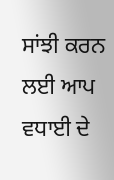ਸਾਂਝੀ ਕਰਨ ਲਈ ਆਪ ਵਧਾਈ ਦੇ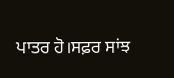ਪਾਤਰ ਹੋ।ਸਫ਼ਰ ਸਾਂਝ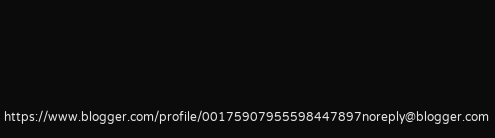https://www.blogger.com/profile/00175907955598447897noreply@blogger.com